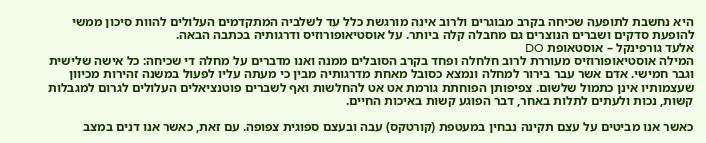היא נחשבת לתופעה שכיחה בקרב מבוגרים ולרוב אינה מורגשת כלל עד לשלביה המתקדמים העלולים להוות סיכון ממשי להופעת סדקים ושברים הנוצרים גם מחבלה קלה ביותר. על אוסטיאופורוזיס ודרגותיה בכתבה הבאה.
אלעד גורפינקל – אוסטאופת DO
המילה אוסטיאופורוזיס מעוררת לרוב חלחלה ופחד בקרב הסובלים ממנה ואנו מדברים על מחלה די שכיחה: כל אישה שלישית וגבר חמישי. אדם אשר עבר בירור למחלה ונמצא כסובל מאחת מדרגותיה מבין כי מעתה עליו לפעול במשנה זהירות מכיוון שעצמותיו אינן כתמול שלשום. צפיפותן הפוחתת גורמת אט אט להחלשות ואף לשברים פוטנציאלים העלולים לגרום למגבלות קשות, נכות ולעתים לתלות באחר, דבר הפוגע קשות באיכות החיים.

כאשר אנו מביטים על עצם תקינה נבחין במעטפת (קורטקס) עבה ובעצם ספוגית צפופה. עם זאת, כאשר אנו דנים במצב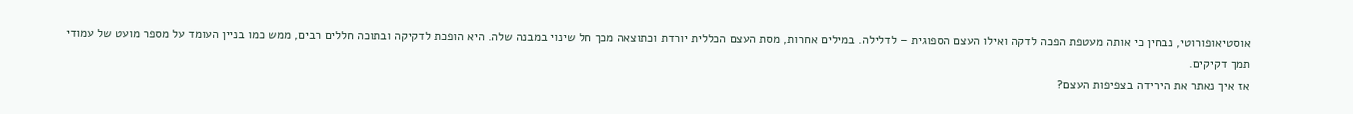אוסטיאופורוטי, נבחין כי אותה מעטפת הפכה לדקה ואילו העצם הספוגית – לדלילה. במילים אחרות, מסת העצם הכללית יורדת וכתוצאה מכך חל שינוי במבנה שלה. היא הופכת לדקיקה ובתוכה חללים רבים, ממש כמו בניין העומד על מספר מועט של עמודי תמך דקיקים.
אז איך נאתר את הירידה בצפיפות העצם?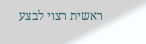ראשית רצוי לבצע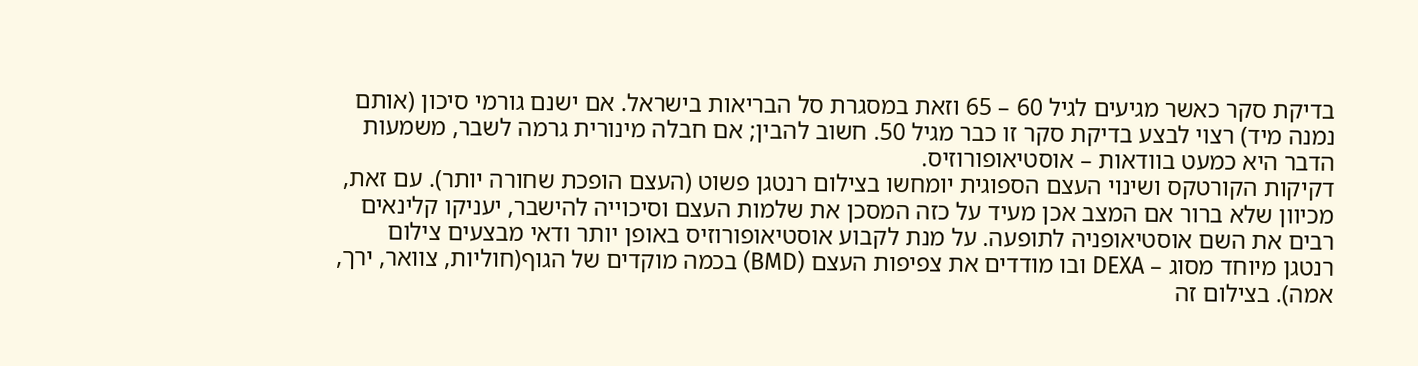בדיקת סקר כאשר מגיעים לגיל 60 – 65 וזאת במסגרת סל הבריאות בישראל. אם ישנם גורמי סיכון (אותם נמנה מיד) רצוי לבצע בדיקת סקר זו כבר מגיל 50. חשוב להבין; אם חבלה מינורית גרמה לשבר, משמעות הדבר היא כמעט בוודאות – אוסטיאופורוזיס.
דקיקות הקורטקס ושינוי העצם הספוגית יומחשו בצילום רנטגן פשוט (העצם הופכת שחורה יותר). עם זאת, מכיוון שלא ברור אם המצב אכן מעיד על כזה המסכן את שלמות העצם וסיכוייה להישבר, יעניקו קלינאים רבים את השם אוסטיאופניה לתופעה. על מנת לקבוע אוסטיאופורוזיס באופן יותר ודאי מבצעים צילום רנטגן מיוחד מסוג – DEXA ובו מודדים את צפיפות העצם (BMD) בכמה מוקדים של הגוף(חוליות, צוואר, ירך, אמה). בצילום זה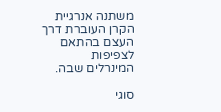משתנה אנרגיית הקרן העוברת דרך העצם בהתאם לצפיפות המינרלים שבה.

סוגי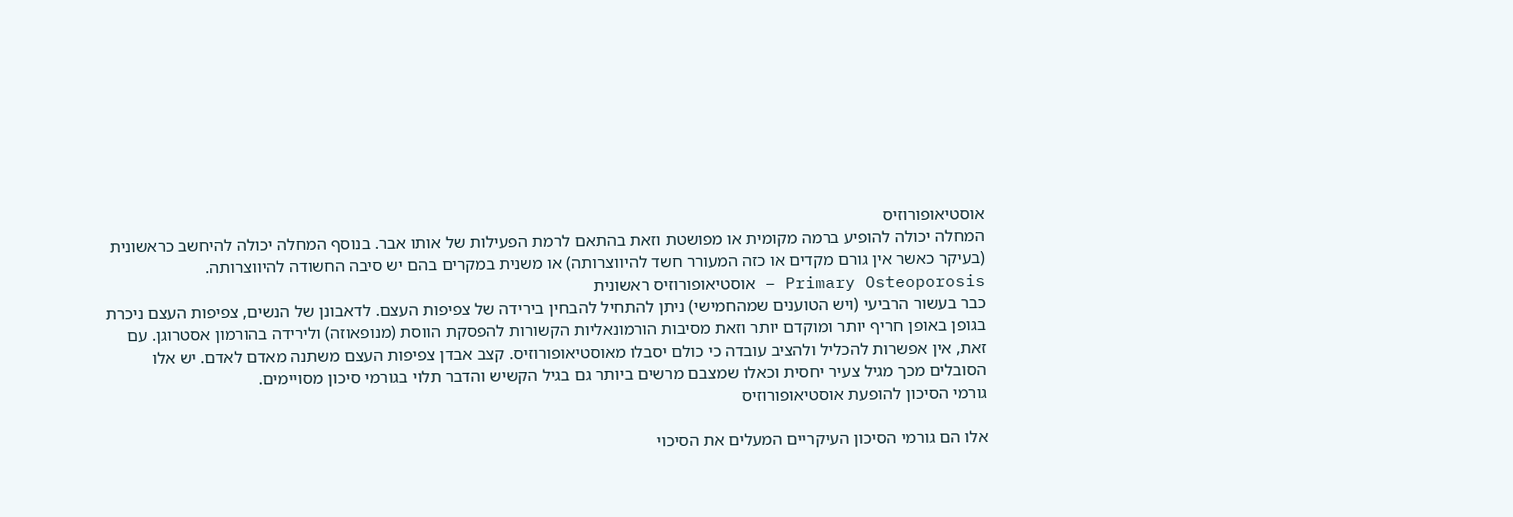אוסטיאופורוזיס
המחלה יכולה להופיע ברמה מקומית או מפושטת וזאת בהתאם לרמת הפעילות של אותו אבר. בנוסף המחלה יכולה להיחשב כראשונית (בעיקר כאשר אין גורם מקדים או כזה המעורר חשד להיווצרותה) או משנית במקרים בהם יש סיבה החשודה להיווצרותה.
Primary Osteoporosis – אוסטיאופורוזיס ראשונית
כבר בעשור הרביעי (ויש הטוענים שמהחמישי) ניתן להתחיל להבחין בירידה של צפיפות העצם. לדאבונן של הנשים, צפיפות העצם ניכרת בגופן באופן חריף יותר ומוקדם יותר וזאת מסיבות הורמונאליות הקשורות להפסקת הווסת (מנופאוזה) ולירידה בהורמון אסטרוגן. עם זאת, אין אפשרות להכליל ולהציב עובדה כי כולם יסבלו מאוסטיאופורוזיס. קצב אבדן צפיפות העצם משתנה מאדם לאדם. יש אלו הסובלים מכך מגיל צעיר יחסית וכאלו שמצבם מרשים ביותר גם בגיל הקשיש והדבר תלוי בגורמי סיכון מסויימים.
גורמי הסיכון להופעת אוסטיאופורוזיס

אלו הם גורמי הסיכון העיקריים המעלים את הסיכוי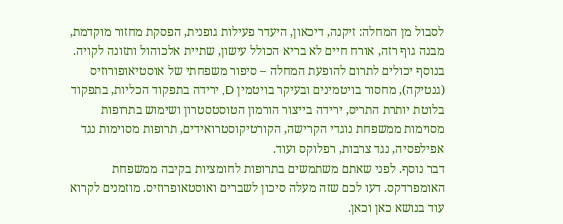לסבול מן המחלה: זיקנה, דיכאון, היעדר פעילות גופנית, הפסקת מחזור מוקדמת, מבנה גוף רזה, אורח חיים לא בריא הכולל עישון, שתיית אלכוהול ותזונה לקויה. בנוסף יכולים לתרום להופעת המחלה – סיפור משפחתי של אוסטיאופורוזיס (גנטיקה), מחסור בויטמינים ובעיקר בויטמין D, ירידה בתפקוד הכליות, בתפקוד בלוטת יותרת התריס, ירידה בייצור הורמון הטוסטסטרון ושימוש בתרופות מסוימות ממשפחת נוגדי הקרישה, הקורטיקוסטרואידים, תרופות מסוימות נגד אפילפסיה, נגד צרבות, רפלוקס ועוד.
דבר נוסף. לפני שאתם משתמשים בתרופות לחומציות בקיבה ממשפחת האומפרדקס. דעו לכם שזה מעלה סיכון לשברים ואוסטאופרוזיס. מוזמנים לקרוא עוד בנושא כאן וכאן.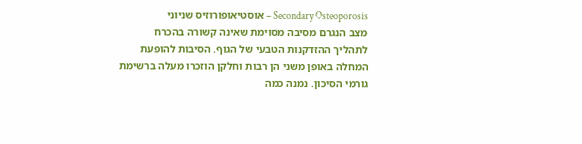Secondary Osteoporosis – אוסטיאופורוזיס שניוני
מצב הנגרם מסיבה מסוימת שאינה קשורה בהכרח לתהליך ההזדקנות הטבעי של הגוף. הסיבות להופעת המחלה באופן משני הן רבות וחלקן הוזכרו מעלה ברשימת גורמי הסיכון. נמנה כמה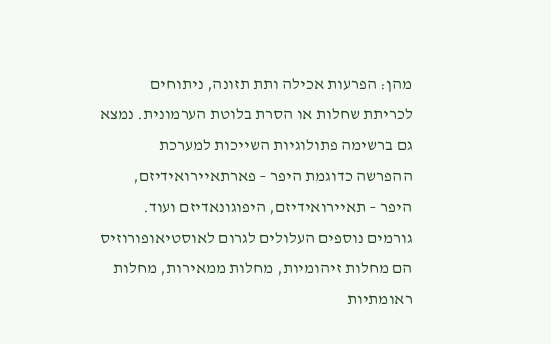מהן: הפרעות אכילה ותת תזונה, ניתוחים לכריתת שחלות או הסרת בלוטת הערמונית. נמצא גם ברשימה פתולוגיות השייכות למערכת ההפרשה כדוגמת היפר – פארתאיירואידיזם, היפר – תאיירואידיזם, היפוגונאדיזם ועוד. גורמים נוספים העלולים לגרום לאוסטיאופורוזיס הם מחלות זיהומיות, מחלות ממאירות, מחלות ראומתיות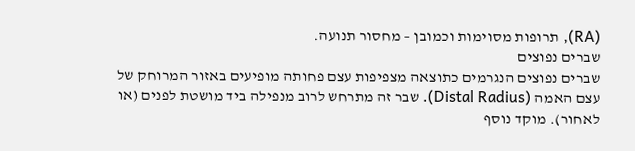(RA), תרופות מסוימות וכמובן – מחסור תנועה.
שברים נפוצים
שברים נפוצים הנגרמים כתוצאה מצפיפות עצם פחותה מופיעים באזור המרוחק של עצם האמה (Distal Radius). שבר זה מתרחש לרוב מנפילה ביד מושטת לפנים (או לאחור). מוקד נוסף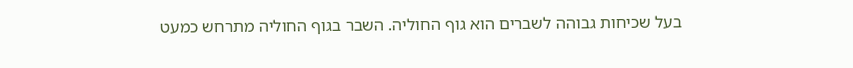בעל שכיחות גבוהה לשברים הוא גוף החוליה. השבר בגוף החוליה מתרחש כמעט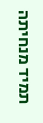תמיד מנחיתה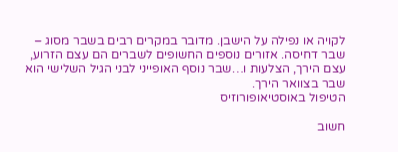לקויה או נפילה על הישבן. מדובר במקרים רבים בשבר מסוג – שבר דחיסה. אזורים נוספים החשופים לשברים הם עצם הזרוע, עצם הירך, הצלעות ו…שבר נוסף האופייני לבני הגיל השלישי הוא שבר בצוואר הירך.
הטיפול באוסטיאופורוזיס

חשוב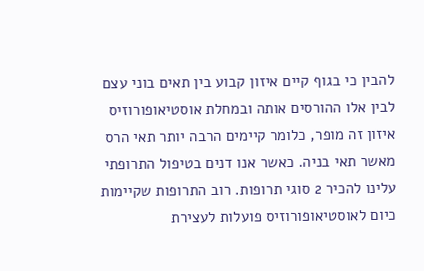להבין כי בגוף קיים איזון קבוע בין תאים בוני עצם לבין אלו ההורסים אותה ובמחלת אוסטיאופורוזיס איזון זה מופר, כלומר קיימים הרבה יותר תאי הרס מאשר תאי בניה. כאשר אנו דנים בטיפול התרופתי עלינו להכיר 2 סוגי תרופות. רוב התרופות שקיימות כיום לאוסטיאופורוזיס פועלות לעצירת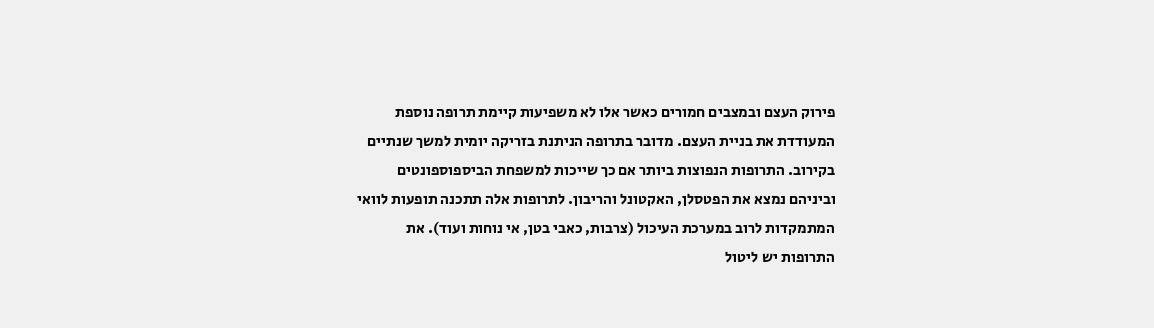פירוק העצם ובמצבים חמורים כאשר אלו לא משפיעות קיימת תרופה נוספת המעודדת את בניית העצם. מדובר בתרופה הניתנת בזריקה יומית למשך שנתיים בקירוב. התרופות הנפוצות ביותר אם כך שייכות למשפחת הביספוספונטים וביניהם נמצא את הפטסלן, האקטונל והריבון. לתרופות אלה תתכנה תופעות לוואי המתמקדות לרוב במערכת העיכול (צרבות, כאבי בטן, אי נוחות ועוד). את התרופות יש ליטול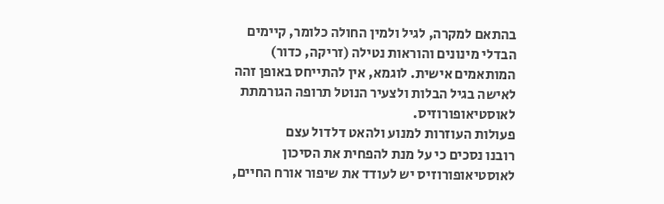בהתאם למקרה, לגיל ולמין החולה כלומר, קיימים הבדלי מינונים והוראות נטילה (זריקה, כדור) המותאמים אישית. לוגמא, אין להתייחס באופן זהה לאישה בגיל הבלות ולצעיר הנוטל תרופה הגורמתת לאוסטיאופורוזיס.
פעולות העוזרות למנוע ולהאט דלדול עצם
רובנו נסכים כי על מנת להפחית את הסיכון לאוסטיאופורוזיס יש לעודד את שיפור אורח החיים,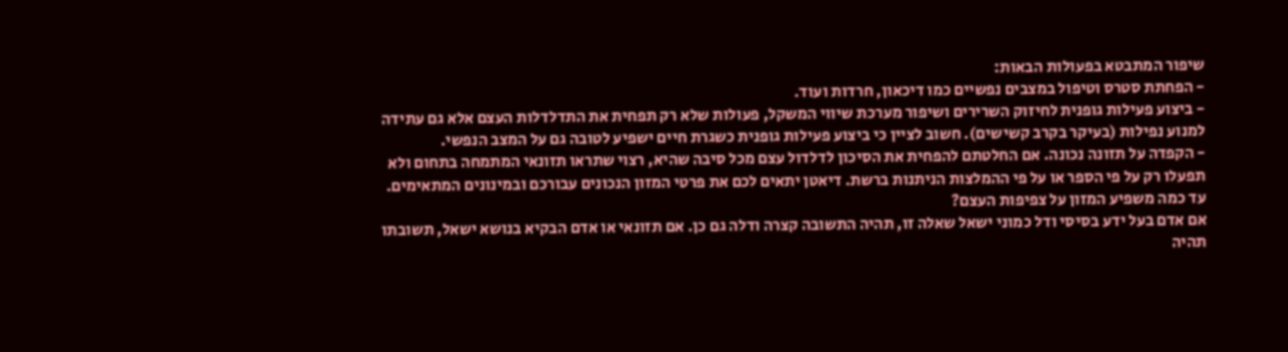שיפור המתבטא בפעולות הבאות:
- הפחתת סטרס וטיפול במצבים נפשיים כמו דיכאון, חרדות ועוד.
- ביצוע פעילות גופנית לחיזוק השרירים ושיפור מערכת שיווי המשקל, פעולות שלא רק תפחית את התדלדלות העצם אלא גם עתידה למנוע נפילות (בעיקר בקרב קשישים). חשוב לציין כי ביצוע פעילות גופנית כשגרת חיים ישפיע לטובה גם על המצב הנפשי.
- הקפדה על תזונה נכונה. אם החלטתם להפחית את הסיכון לדלדול עצם מכל סיבה שהיא, רצוי שתראו תזונאי המתמחה בתחום ולא תפעלו רק על פי הספר או על פי ההמלצות הניתנות ברשת. דיאטן יתאים לכם את פרטי המזון הנכונים עבורכם ובמינונים המתאימים.
עד כמה משפיע המזון על צפיפות העצם?
אם אדם בעל ידע בסיסי ודל כמוני ישאל שאלה זו, תהיה התשובה קצרה ודלה גם כן. אם תזונאי או אדם הבקיא בנושא ישאל, תשובתו תהיה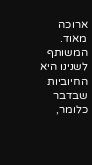ארוכה מאוד. המשותף לשנינו היא החיוביות שבדבר כלומר,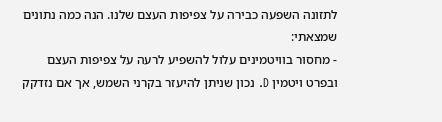לתזונה השפעה כבירה על צפיפות העצם שלנו. הנה כמה נתונים שמצאתי:
- מחסור בוויטמינים עלול להשפיע לרעה על צפיפות העצם ובפרט ויטמין D. נכון שניתן להיעזר בקרני השמש, אך אם נזדקק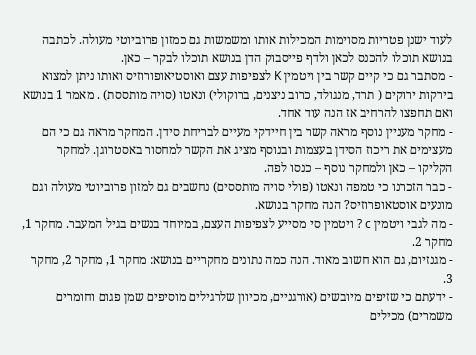לעוד ישנן פטריות מסוימות המכילות אותו ומשמשות גם כמזון פרוביוטי מעולה. לכתבה בנושא תוכלו להכנס לכאן ולדף פייסבוק הדן בנושא תוכלו לבקר – כאן.
- מסתבר גם כי קיים קשר בין ויטמין K לצפיפות עצם ואוסטיאופורוזיס ואותו ניתן למצוא בירקות ירוקים ( תרד, מנגולד, כרוב ניצנים, ברוקולי) ונאטו (סויה מותססת) . מאמר 1 בנושא ואם תחפצו להרחיב אז הנה עוד אחד.
- מחקר מעניין נוסף מראה קשר בין חיידקי מעיים לבריחת סידן. המחקר מראה גם כי הם מעצימים את ריכוז הסידן בעצמות ובנוסף מציג את הקשר למחסור באסטרוגן. למחקר הקליקו – כאן ולמחקר נוסף – כנסו לפה.
- כבר הזכרנו כי טמפה ונאטו (פולי סויה מותססים) נחשבים גם למזון פרוביוטי מעולה וגם מונעים אוסטאופרוזיס? הנה מחקר בנושא.
- מה לגבי ויטמין c ? ויטמין סי מסייע לצפיפות העצם, במיוחד בנשים בגיל המעבר. מחקר 1, מחקר 2.
- מגנזיום, גם הוא חשוב מאוד. הנה כמה נתונים מחקריים בנושא: מחקר 1, מחקר 2, מחקר 3.
- ידעתם כי שזיפים מיובשים (אורגניים, מכיוון שלרגילים מוסיפים שמן פגום וחומרים משמרים) מכילים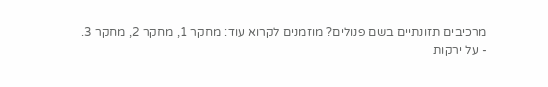מרכיבים תזונתיים בשם פנולים? מוזמנים לקרוא עוד: מחקר 1, מחקר 2, מחקר 3.
- על ירקות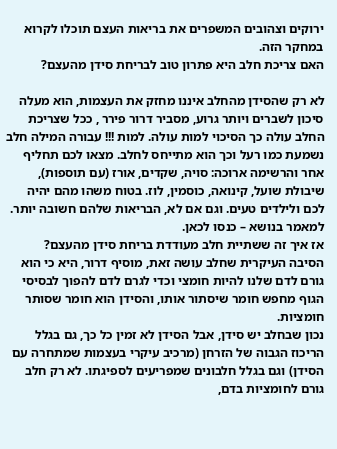ירוקים וצהובים המשפרים את בריאות העצם תוכלו לקרוא במחקר הזה.
האם צריכת חלב היא פתרון טוב לבריחת סידן מהעצם?

לא רק שהסידן מהחלב איננו מחזק את העצמות, הוא מעלה סיכון לשברים ויותר גרוע, מסביר דרור פירר , ככל שצריכת החלב עולה כך הסיכוי למות עולה. למות !!! עבורה המילה חלב נשמעת כמו רעל וכך הוא מתייחס לחלב. מצאו לכם תחליף אחר והרשימה ארוכה: סויה, שקדים, אורז (עם תוספות), שיבולת שועל, קינואה, כוסמין, לוז. בטוח משהו מהם יהיה לכם ולילדים טעים. וגם אם לא, הבריאות שלהם חשובה יותר. למאמר בנושא – כנסו לכאן.
אז איך זה ששתיית חלב מעודדת בריחת סידן מהעצם?
הסיבה העיקרית שחלב עושה זאת, מוסיף דרור, היא כי הוא גורם לדם שלנו להיות חומצי וכדי לגרם לדם להפוך לבסיסי הגוף מחפש חומר שיסתור אותו, והסידן הוא חומר שסותר חומציות.
נכון שבחלב יש סידן, אבל הסידן לא זמין כל כך, גם בגלל הריכוז הגבוה של הזרחן (מרכיב עיקרי בעצמות שמתחרה עם הסידן) וגם בגלל חלבונים שמפריעים לספיגתו. לא רק חלב גורם לחומציות בדם,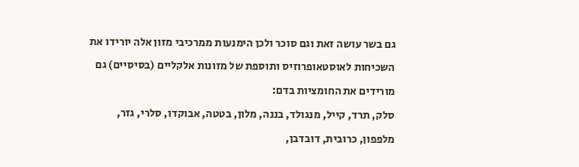גם בשר עושה זאת וגם סוכר ולכן הימנעות ממרכיבי מזון אלה יורידו את השכיחות לאוסטאופרוזיס ותוספת של מזונות אלקליים (בסיסיים) גם מורידים את החומציות בדם:
סלק, תרד, קייל, מנגולד, בננה, מלון, בטטה, אבוקדו, סלרי, גזר, מלפפון, כרובית, דובדבן,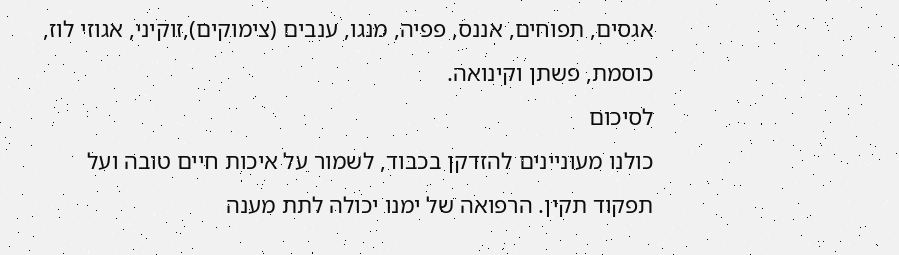אגסים, תפוחים, אננס, פפיה, מנגו, ענבים (צימוקים),זוקיני, אגוזי לוז, כוסמת, פשתן וקינואה.
לסיכום
כולנו מעוניינים להזדקן בכבוד, לשמור על איכות חיים טובה ועל תפקוד תקין. הרפואה של ימנו יכולה לתת מענה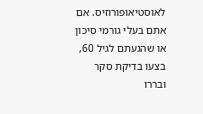לאוסטיאופורוזיס. אם אתם בעלי גורמי סיכון או שהגעתם לגיל 60, בצעו בדיקת סקר ובררו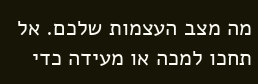מה מצב העצמות שלכם. אל תחכו למכה או מעידה כדי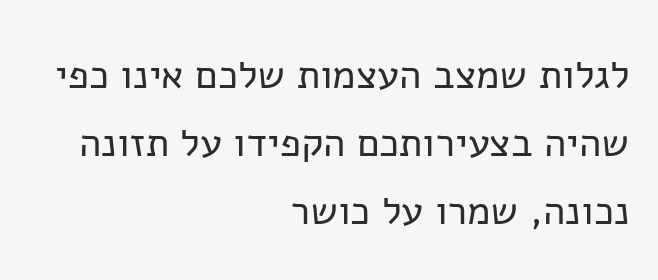לגלות שמצב העצמות שלכם אינו כפי שהיה בצעירותכם הקפידו על תזונה נכונה, שמרו על כושר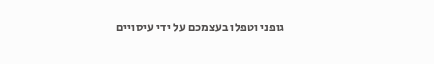גופני וטפלו בעצמכם על ידי עיסויים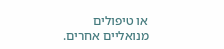או טיפולים מנואליים אחרים.